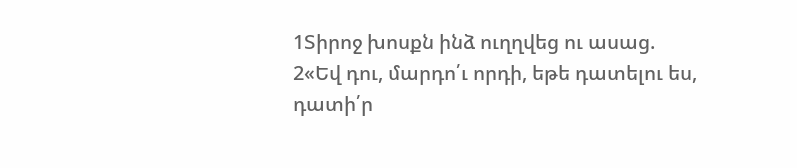1Տիրոջ խոսքն ինձ ուղղվեց ու ասաց.
2«Եվ դու, մարդո՛ւ որդի, եթե դատելու ես, դատի՛ր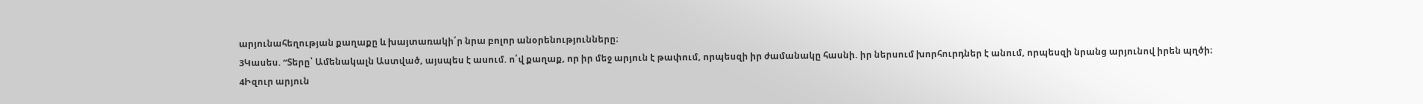արյունահեղության քաղաքը և խայտառակի՛ր նրա բոլոր անօրենությունները։
3Կասես. “Տերը՝ Ամենակալն Աստված, այսպես է ասում. ո՛վ քաղաք, որ իր մեջ արյուն է թափում, որպեսզի իր ժամանակը հասնի. իր ներսում խորհուրդներ է անում, որպեսզի նրանց արյունով իրեն պղծի։
4Իզուր արյուն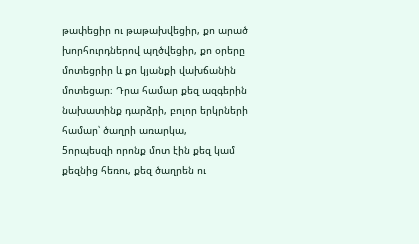թափեցիր ու թաթախվեցիր, քո արած խորհուրդներով պղծվեցիր, քո օրերը մոտեցրիր և քո կյանքի վախճանին մոտեցար։ Դրա համար քեզ ազգերին նախատինք դարձրի, բոլոր երկրների համար՝ ծաղրի առարկա,
5որպեսզի որոնք մոտ էին քեզ կամ քեզնից հեռու, քեզ ծաղրեն ու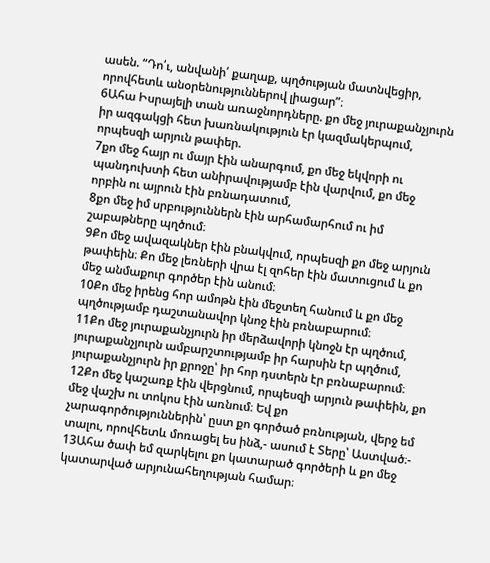ասեն. “Դո՛ւ, անվանի՛ քաղաք, պղծության մատնվեցիր, որովհետև անօրենություններով լիացար”։
6Ահա Իսրայելի տան առաջնորդները. քո մեջ յուրաքանչյուրն իր ազգակցի հետ խառնակություն էր կազմակերպում, որպեսզի արյուն թափեր.
7քո մեջ հայր ու մայր էին անարգում, քո մեջ եկվորի ու պանդուխտի հետ անիրավությամբ էին վարվում, քո մեջ որբին ու այրուն էին բռնադատում,
8քո մեջ իմ սրբություններն էին արհամարհում ու իմ շաբաթները պղծում։
9Քո մեջ ավազակներ էին բնակվում, որպեսզի քո մեջ արյուն թափեին։ Քո մեջ լեռների վրա էլ զոհեր էին մատուցում և քո մեջ անմաքուր գործեր էին անում։
10Քո մեջ իրենց հոր ամոթն էին մեջտեղ հանում և քո մեջ պղծությամբ դաշտանավոր կնոջ էին բռնաբարում։
11Քո մեջ յուրաքանչյուրն իր մերձավորի կնոջն էր պղծում, յուրաքանչյուրն ամբարշտությամբ իր հարսին էր պղծում, յուրաքանչյուրն իր քրոջը՝ իր հոր դստերն էր բռնաբարում։
12Քո մեջ կաշառք էին վերցնում, որպեսզի արյուն թափեին, քո մեջ վաշխ ու տոկոս էին առնում։ Եվ քո չարագործություններին՝ ըստ քո գործած բռնության, վերջ եմ տալու, որովհետև մոռացել ես ինձ,- ասում է Տերը՝ Աստված։-
13Ահա ծափ եմ զարկելու քո կատարած գործերի և քո մեջ կատարված արյունահեղության համար։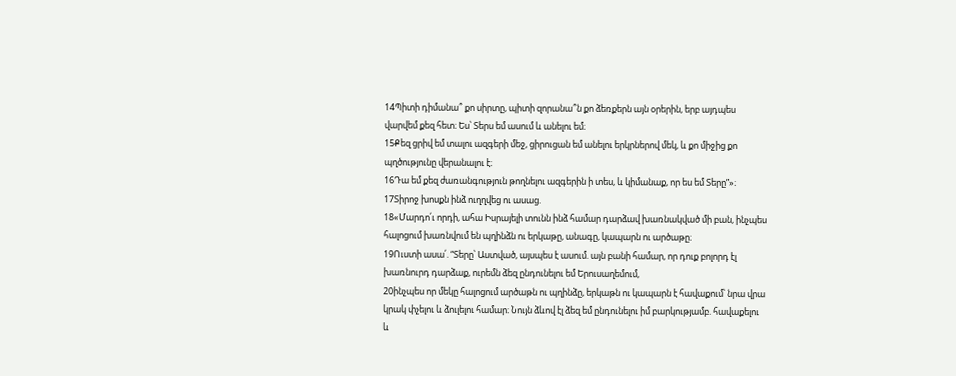14Պիտի դիմանա՞ քո սիրտը, պիտի զորանա՞ն քո ձեռքերն այն օրերին, երբ այդպես վարվեմ քեզ հետ։ Ես՝ Տերս եմ ասում և անելու եմ։
15Քեզ ցրիվ եմ տալու ազգերի մեջ, ցիրուցան եմ անելու երկրներով մեկ, և քո միջից քո պղծությունը վերանալու է։
16Դա եմ քեզ ժառանգություն թողնելու ազգերին ի տես, և կիմանաք, որ ես եմ Տերը”»։
17Տիրոջ խոսքն ինձ ուղղվեց ու ասաց.
18«Մարդո՛ւ որդի, ահա Իսրայելի տունն ինձ համար դարձավ խառնակված մի բան, ինչպես հալոցում խառնվում են պղինձն ու երկաթը, անագը, կապարն ու արծաթը։
19Ուստի ասա՛. “Տերը՝ Աստված, այսպես է ասում. այն բանի համար, որ դուք բոլորդ էլ խառնուրդ դարձաք, ուրեմն ձեզ ընդունելու եմ Երուսաղեմում,
20ինչպես որ մեկը հալոցում արծաթն ու պղինձը, երկաթն ու կապարն է հավաքում՝ նրա վրա կրակ փչելու և ձուլելու համար։ Նույն ձևով էլ ձեզ եմ ընդունելու իմ բարկությամբ. հավաքելու և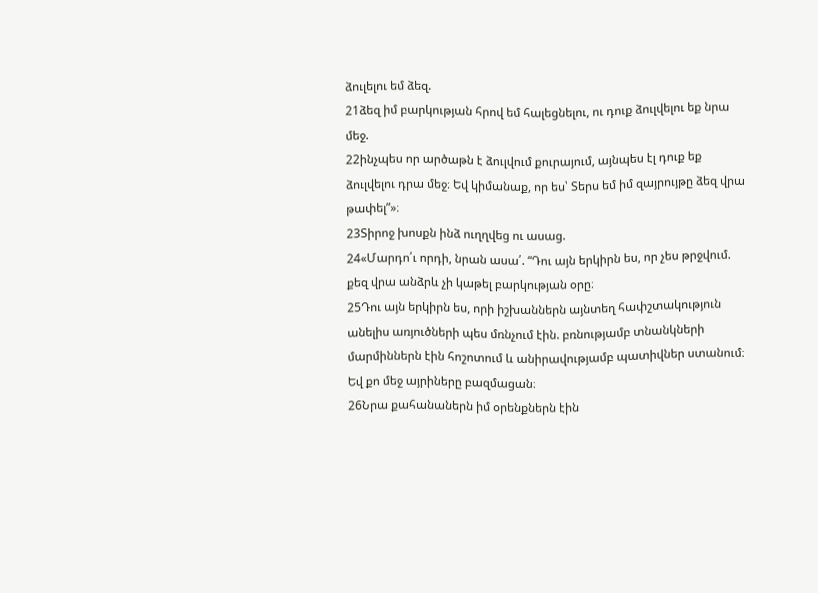ձուլելու եմ ձեզ.
21ձեզ իմ բարկության հրով եմ հալեցնելու, ու դուք ձուլվելու եք նրա մեջ.
22ինչպես որ արծաթն է ձուլվում քուրայում, այնպես էլ դուք եք ձուլվելու դրա մեջ։ Եվ կիմանաք, որ ես՝ Տերս եմ իմ զայրույթը ձեզ վրա թափել”»։
23Տիրոջ խոսքն ինձ ուղղվեց ու ասաց.
24«Մարդո՛ւ որդի, նրան ասա՛. “Դու այն երկիրն ես, որ չես թրջվում. քեզ վրա անձրև չի կաթել բարկության օրը։
25Դու այն երկիրն ես, որի իշխաններն այնտեղ հափշտակություն անելիս առյուծների պես մռնչում էին. բռնությամբ տնանկների մարմիններն էին հոշոտում և անիրավությամբ պատիվներ ստանում։ Եվ քո մեջ այրիները բազմացան։
26Նրա քահանաներն իմ օրենքներն էին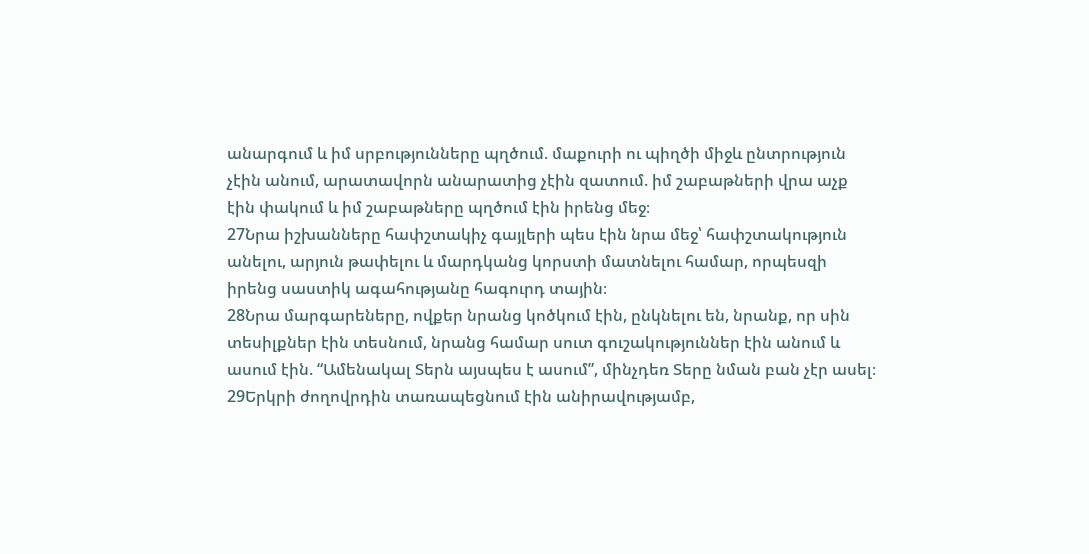անարգում և իմ սրբությունները պղծում. մաքուրի ու պիղծի միջև ընտրություն չէին անում, արատավորն անարատից չէին զատում. իմ շաբաթների վրա աչք էին փակում և իմ շաբաթները պղծում էին իրենց մեջ։
27Նրա իշխանները հափշտակիչ գայլերի պես էին նրա մեջ՝ հափշտակություն անելու, արյուն թափելու և մարդկանց կորստի մատնելու համար, որպեսզի իրենց սաստիկ ագահությանը հագուրդ տային։
28Նրա մարգարեները, ովքեր նրանց կոծկում էին, ընկնելու են, նրանք, որ սին տեսիլքներ էին տեսնում, նրանց համար սուտ գուշակություններ էին անում և ասում էին. “Ամենակալ Տերն այսպես է ասում”, մինչդեռ Տերը նման բան չէր ասել։
29Երկրի ժողովրդին տառապեցնում էին անիրավությամբ,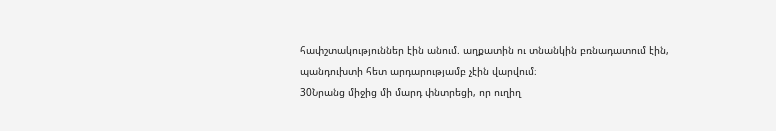հափշտակություններ էին անում. աղքատին ու տնանկին բռնադատում էին, պանդուխտի հետ արդարությամբ չէին վարվում։
30Նրանց միջից մի մարդ փնտրեցի, որ ուղիղ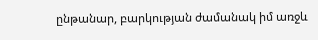ընթանար, բարկության ժամանակ իմ առջև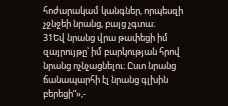հոժարակամ կանգներ, որպեսզի չջնջեի նրանց, բայց չգտա։
31Եվ նրանց վրա թափեցի իմ զայրույթը՝ իմ բարկության հրով նրանց ոչնչացնելու։ Ըստ նրանց ճանապարհի էլ նրանց գլխին բերեցի”»,-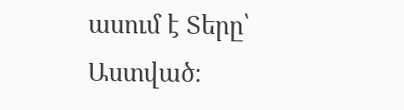ասում է Տերը՝ Աստված։